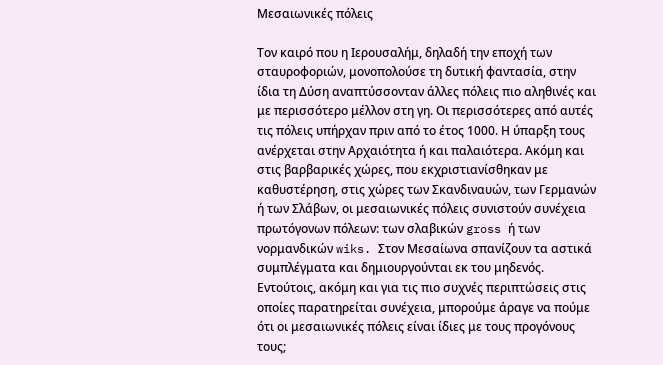Μεσαιωνικές πόλεις

Τον καιρό που η Ιερουσαλήμ, δηλαδή την εποχή των σταυροφοριών, μονοπολούσε τη δυτική φαντασία, στην ίδια τη Δύση αναπτύσσονταν άλλες πόλεις πιο αληθινές και με περισσότερο μέλλον στη γη. Οι περισσότερες από αυτές τις πόλεις υπήρχαν πριν από το έτος 1000. Η ύπαρξη τους ανέρχεται στην Αρχαιότητα ή και παλαιότερα. Ακόμη και στις βαρβαρικές χώρες, που εκχριστιανίσθηκαν με καθυστέρηση, στις χώρες των Σκανδιναυών, των Γερμανών ή των Σλάβων, οι μεσαιωνικές πόλεις συνιστούν συνέχεια πρωτόγονων πόλεων: των σλαβικών gross ή των νορμανδικών wiks. Στον Μεσαίωνα σπανίζουν τα αστικά συμπλέγματα και δημιουργούνται εκ του μηδενός. Εντούτοις, ακόμη και για τις πιο συχνές περιπτώσεις στις οποίες παρατηρείται συνέχεια, μπορούμε άραγε να πούμε ότι οι μεσαιωνικές πόλεις είναι ίδιες με τους προγόνους τους;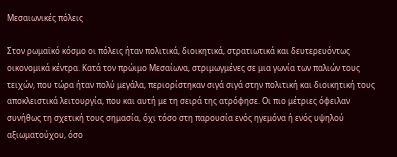Μεσαιωνικές πόλεις

Στον ρωμαϊκό κόσμο οι πόλεις ήταν πολιτικά, διοικητικά, στρατιωτικά και δευτερευόντως οικονομικά κέντρα. Κατά τον πρώιμο Μεσαίωνα, στριμωγμένες σε μια γωνία των παλιών τους τειχών, που τώρα ήταν πολύ μεγάλα, περιορίστηκαν σιγά σιγά στην πολιτική και διοικητική τους αποκλειστικά λειτουργία, που και αυτή με τη σειρά της ατρόφησε. Οι πιο μέτριες όφειλαν συνήθως τη σχετική τους σημασία, όχι τόσο στη παρουσία ενός ηγεμόνα ή ενός υψηλού αξιωματούχου, όσο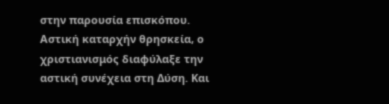στην παρουσία επισκόπου. Αστική καταρχήν θρησκεία, ο χριστιανισμός διαφύλαξε την αστική συνέχεια στη Δύση. Και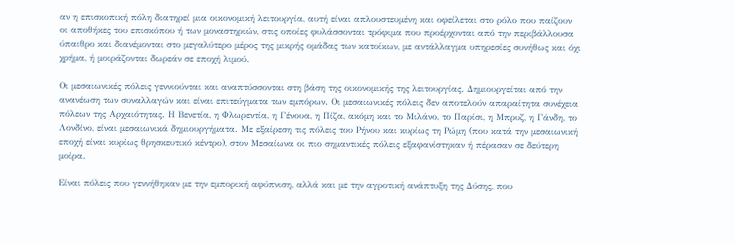αν η επισκοπική πόλη διατηρεί μια οικονομική λειτουργία, αυτή είναι απλουστευμένη και οφείλεται στο ρόλο που παίζουν οι αποθήκες του επισκόπου ή των μοναστηριών, στις οποίες φυλάσσονται τρόφιμα που προέρχονται από την περιβάλλουσα ύπαιθρο και διανέμονται στο μεγαλύτερο μέρος της μικρής ομάδας των κατοίκων, με αντάλλαγμα υπηρεσίες συνήθως και όχι χρήμα, ή μοιράζονται δωρεάν σε εποχή λιμού.

Οι μεσαιωνικές πόλεις γεννιούνται και αναπτύσσονται στη βάση της οικονομικής της λειτουργίας. Δημιουργείται από την ανανέωση των συναλλαγών και είναι επιτεύγματα των εμπόρων. Οι μεσαιωνικές πόλεις δεν αποτελούν απαραίτητα συνέχεια πόλεων της Αρχαιότητας. Η Βενετία, η Φλωρεντία, η Γένουα, η Πίζα, ακόμη και το Μιλάνο, το Παρίσι, η Μπρυζ, η Γάνδη, το Λονδίνο, είναι μεσαιωνικά δημιουργήματα. Με εξαίρεση τις πόλεις του Ρήνου και κυρίως τη Ρώμη (που κατά την μεσαιωνική εποχή είναι κυρίως θρησκευτικό κέντρο), στον Μεσαίωνα οι πιο σημαντικές πόλεις εξαφανίστηκαν ή πέρασαν σε δεύτερη μοίρα.

Είναι πόλεις που γεννήθηκαν με την εμπορική αφύπνιση, αλλά και με την αγροτική ανάπτυξη της Δύσης, που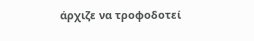άρχιζε να τροφοδοτεί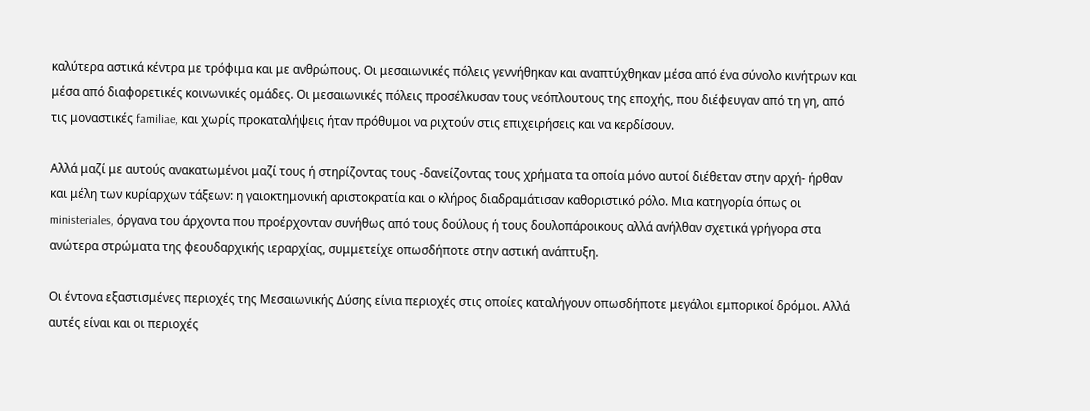καλύτερα αστικά κέντρα με τρόφιμα και με ανθρώπους. Οι μεσαιωνικές πόλεις γεννήθηκαν και αναπτύχθηκαν μέσα από ένα σύνολο κινήτρων και μέσα από διαφορετικές κοινωνικές ομάδες. Οι μεσαιωνικές πόλεις προσέλκυσαν τους νεόπλουτους της εποχής, που διέφευγαν από τη γη, από τις μοναστικές familiae, και χωρίς προκαταλήψεις ήταν πρόθυμοι να ριχτούν στις επιχειρήσεις και να κερδίσουν.

Αλλά μαζί με αυτούς ανακατωμένοι μαζί τους ή στηρίζοντας τους -δανείζοντας τους χρήματα τα οποία μόνο αυτοί διέθεταν στην αρχή- ήρθαν και μέλη των κυρίαρχων τάξεων: η γαιοκτημονική αριστοκρατία και ο κλήρος διαδραμάτισαν καθοριστικό ρόλο. Μια κατηγορία όπως οι ministeriales, όργανα του άρχοντα που προέρχονταν συνήθως από τους δούλους ή τους δουλοπάροικους αλλά ανήλθαν σχετικά γρήγορα στα ανώτερα στρώματα της φεουδαρχικής ιεραρχίας, συμμετείχε οπωσδήποτε στην αστική ανάπτυξη.

Οι έντονα εξαστισμένες περιοχές της Μεσαιωνικής Δύσης είνια περιοχές στις οποίες καταλήγουν οπωσδήποτε μεγάλοι εμπορικοί δρόμοι. Αλλά αυτές είναι και οι περιοχές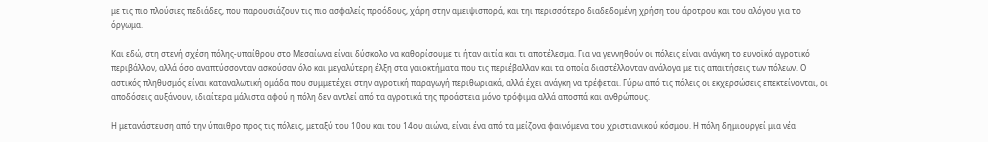με τις πιο πλούσιες πεδιάδες, που παρουσιάζουν τις πιο ασφαλείς προόδους, χάρη στην αμειψισπορά, και τηι περισσότερο διαδεδομένη χρήση του άροτρου και του αλόγου για το όργωμα.

Και εδώ, στη στενή σχέση πόλης-υπαίθρου στο Μεσαίωνα είναι δύσκολο να καθορίσουμε τι ήταν αιτία και τι αποτέλεσμα. Για να γεννηθούν οι πόλεις είναι ανάγκη το ευνοϊκό αγροτικό περιβάλλον, αλλά όσο αναπτύσσονταν ασκούσαν όλο και μεγαλύτερη έλξη στα γαιοκτήματα που τις περιέβαλλαν και τα οποία διαστέλλονταν ανάλογα με τις απαιτήσεις των πόλεων. Ο αστικός πληθυσμός είναι καταναλωτική ομάδα που συμμετέχει στην αγροτική παραγωγή περιθωριακά, αλλά έχει ανάγκη να τρέφεται. Γύρω από τις πόλεις οι εκχερσώσεις επεκτείνονται, οι αποδόσεις αυξάνουν, ιδιαίτερα μάλιστα αφού η πόλη δεν αντλεί από τα αγροτικά της προάστεια μόνο τρόφιμα αλλά αποσπά και ανθρώπους.

Η μετανάστευση από την ύπαιθρο προς τις πόλεις, μεταξύ του 10ου και του 14ου αιώνα, είναι ένα από τα μείζονα φαινόμενα του χριστιανικού κόσμου. Η πόλη δημιουργεί μια νέα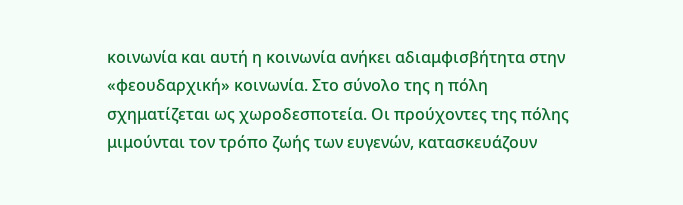κοινωνία και αυτή η κοινωνία ανήκει αδιαμφισβήτητα στην «φεουδαρχική» κοινωνία. Στο σύνολο της η πόλη σχηματίζεται ως χωροδεσποτεία. Οι προύχοντες της πόλης μιμούνται τον τρόπο ζωής των ευγενών, κατασκευάζουν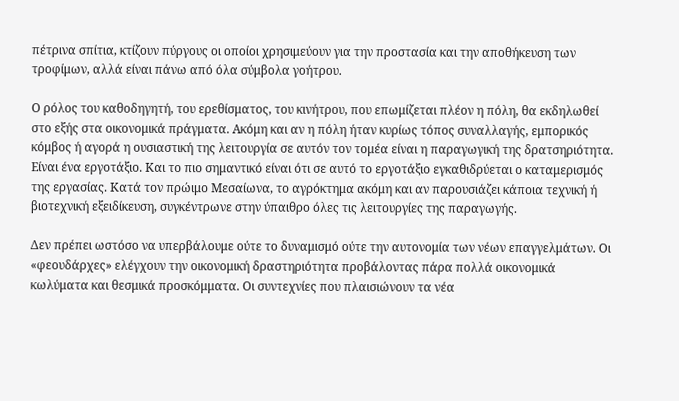πέτρινα σπίτια, κτίζουν πύργους οι οποίοι χρησιμεύουν για την προστασία και την αποθήκευση των τροφίμων, αλλά είναι πάνω από όλα σύμβολα γοήτρου.

Ο ρόλος του καθοδηγητή, του ερεθίσματος, του κινήτρου, που επωμίζεται πλέον η πόλη, θα εκδηλωθεί στο εξής στα οικονομικά πράγματα. Ακόμη και αν η πόλη ήταν κυρίως τόπος συναλλαγής, εμπορικός κόμβος ή αγορά η ουσιαστική της λειτουργία σε αυτόν τον τομέα είναι η παραγωγική της δρατσηριότητα. Είναι ένα εργοτάξιο. Και το πιο σημαντικό είναι ότι σε αυτό το εργοτάξιο εγκαθιδρύεται ο καταμερισμός της εργασίας. Κατά τον πρώιμο Μεσαίωνα, το αγρόκτημα ακόμη και αν παρουσιάζει κάποια τεχνική ή βιοτεχνική εξειδίκευση, συγκέντρωνε στην ύπαιθρο όλες τις λειτουργίες της παραγωγής.

Δεν πρέπει ωστόσο να υπερβάλουμε ούτε το δυναμισμό ούτε την αυτονομία των νέων επαγγελμάτων. Οι «φεουδάρχες» ελέγχουν την οικονομική δραστηριότητα προβάλοντας πάρα πολλά οικονομικά κωλύματα και θεσμικά προσκόμματα. Οι συντεχνίες που πλαισιώνουν τα νέα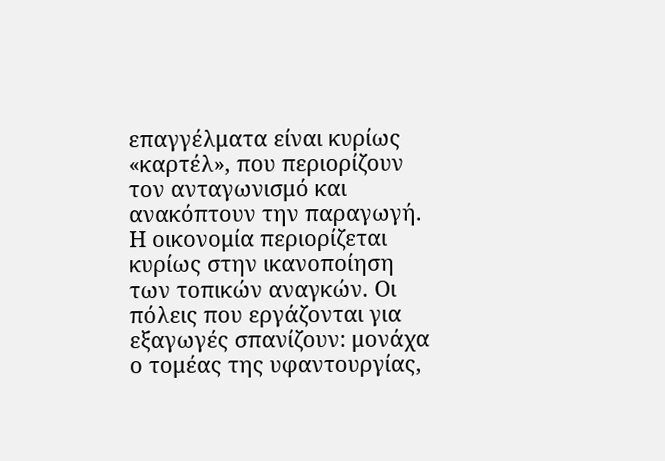επαγγέλματα είναι κυρίως «καρτέλ», που περιορίζουν τον ανταγωνισμό και ανακόπτουν την παραγωγή. Η οικονομία περιορίζεται κυρίως στην ικανοποίηση των τοπικών αναγκών. Οι πόλεις που εργάζονται για εξαγωγές σπανίζουν: μονάχα ο τομέας της υφαντουργίας,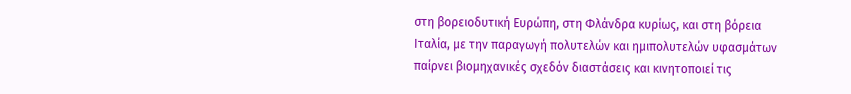στη βορειοδυτική Ευρώπη, στη Φλάνδρα κυρίως, και στη βόρεια Ιταλία, με την παραγωγή πολυτελών και ημιπολυτελών υφασμάτων παίρνει βιομηχανικές σχεδόν διαστάσεις και κινητοποιεί τις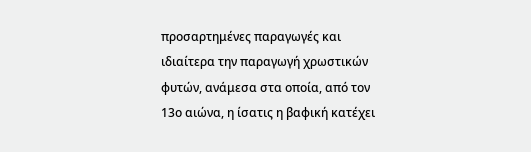προσαρτημένες παραγωγές και ιδιαίτερα την παραγωγή χρωστικών φυτών, ανάμεσα στα οποία, από τον 13ο αιώνα, η ίσατις η βαφική κατέχει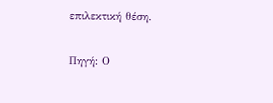επιλεκτική θέση.

Πηγή: Ο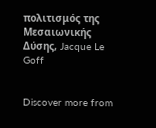πολιτισμός της Μεσαιωνικής Δύσης, Jacque Le Goff


Discover more from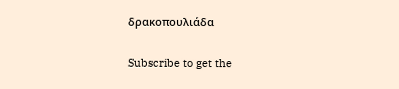δρακοπουλιάδα

Subscribe to get the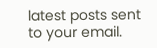latest posts sent to your email.